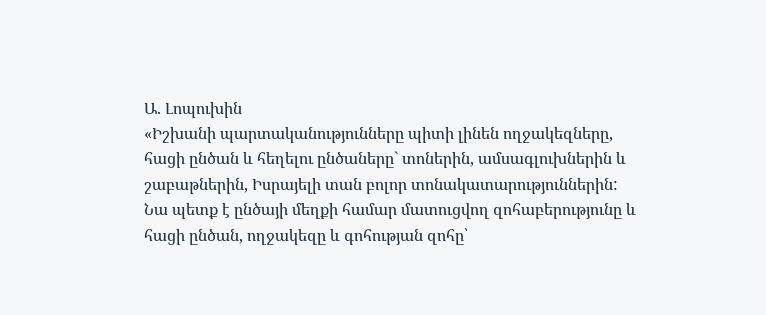Ա. Լոպուխին
«Իշխանի պարտականությունները պիտի լինեն ողջակեզները, հացի ընծան և հեղելու ընծաները` տոներին, ամսագլուխներին և շաբաթներին, Իսրայելի տան բոլոր տոնակատարություններին: Նա պետք է ընծայի մեղքի համար մատուցվող զոհաբերությունը և հացի ընծան, ողջակեզը և գոհության զոհը՝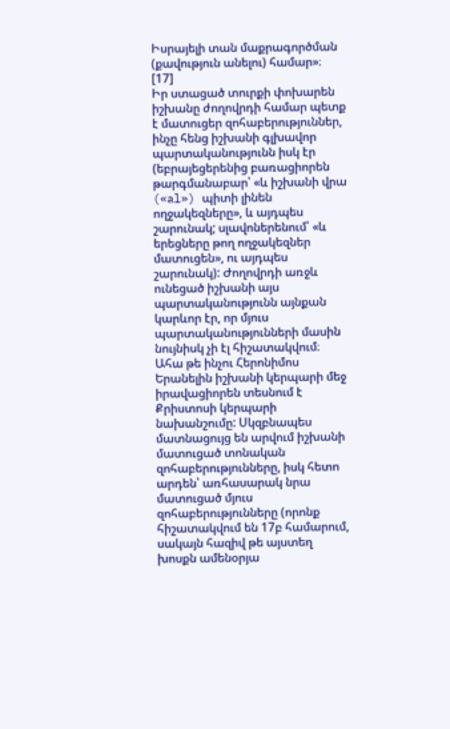Իսրայելի տան մաքրագործման (քավություն անելու) համար»։ [17]
Իր ստացած տուրքի փոխարեն իշխանը ժողովրդի համար պետք է մատուցեր զոհաբերություններ, ինչը հենց իշխանի գլխավոր պարտականությունն իսկ էր (եբրայեցերենից բառացիորեն թարգմանաբար՝ «և իշխանի վրա («al») պիտի լինեն ողջակեզները», և այդպես շարունակ; սլավոներենում՝ «և երեցները թող ողջակեզներ մատուցեն», ու այդպես շարունակ): Ժողովրդի առջև ունեցած իշխանի այս պարտականությունն այնքան կարևոր էր, որ մյուս պարտականությունների մասին նույնիսկ չի էլ հիշատակվում։ Ահա թե ինչու Հերոնիմոս Երանելին իշխանի կերպարի մեջ իրավացիորեն տեսնում է Քրիստոսի կերպարի նախանշումը: Սկզբնապես մատնացույց են արվում իշխանի մատուցած տոնական զոհաբերությունները, իսկ հետո արդեն՝ առհասարակ նրա մատուցած մյուս զոհաբերությունները (որոնք հիշատակվում են 17բ համարում, սակայն հազիվ թե այստեղ խոսքն ամենօրյա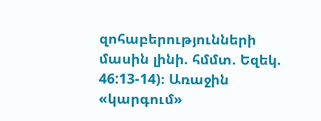զոհաբերությունների մասին լինի. հմմտ. Եզեկ. 46:13-14)։ Առաջին «կարգում»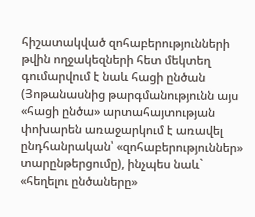հիշատակված զոհաբերությունների թվին ողջակեզների հետ մեկտեղ գումարվում է նաև հացի ընծան (Յոթանասնից թարգմանությունն այս «հացի ընծա» արտահայտության փոխարեն առաջարկում է առավել ընդհանրական՝ «զոհաբերություններ» տարընթերցումը), ինչպես նաև` «հեղելու ընծաները»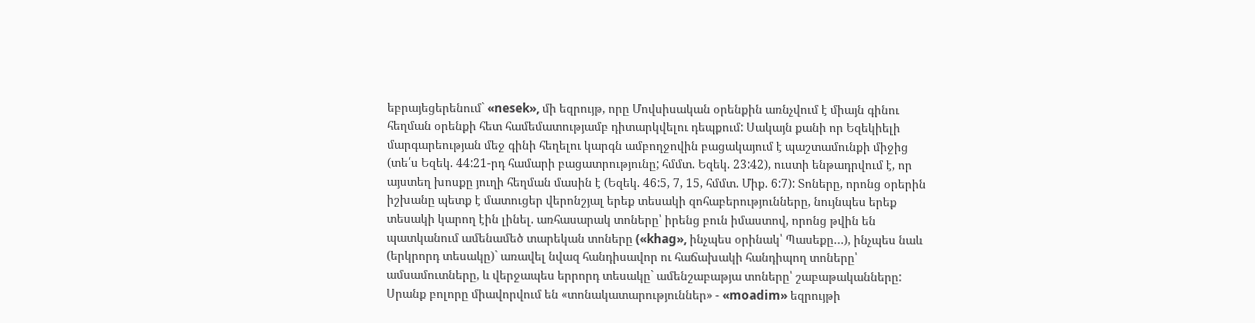եբրայեցերենում` «nesek», մի եզրույթ, որը Մովսիսական օրենքին առնչվում է միայն գինու հեղման օրենքի հետ համեմատությամբ դիտարկվելու դեպքում: Սակայն քանի որ Եզեկիելի մարգարեության մեջ գինի հեղելու կարգն ամբողջովին բացակայում է պաշտամունքի միջից (տե՛ս Եզեկ. 44:21-րդ համարի բացատրությունը; հմմտ. Եզեկ. 23:42), ուստի ենթադրվում է, որ այստեղ խոսքը յուղի հեղման մասին է (Եզեկ. 46:5, 7, 15, հմմտ. Միք. 6:7): Տոները, որոնց օրերին իշխանը պետք է մատուցեր վերոնշյալ երեք տեսակի զոհաբերությունները, նույնպես երեք տեսակի կարող էին լինել. առհասարակ տոները՝ իրենց բուն իմաստով, որոնց թվին են պատկանում ամենամեծ տարեկան տոները («khag», ինչպես օրինակ՝ Պասեքը…), ինչպես նաև (երկրորդ տեսակը)` առավել նվազ հանդիսավոր ու հաճախակի հանդիպող տոները՝ ամսամուտները, և վերջապես երրորդ տեսակը` ամենշաբաթյա տոները՝ շաբաթականները: Սրանք բոլորը միավորվում են «տոնակատարություններ» - «moadim» եզրույթի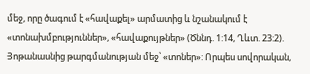մեջ, որը ծագում է «հավաքել» արմատից և նշանակում է «տոնախմբություններ», «հավաքույթներ» (Ծննդ. 1:14, Ղևտ. 23:2). Յոթանասնից թարգմանության մեջ՝ «տոներ»: Որպես սովորական,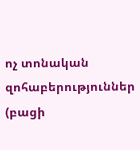ոչ տոնական զոհաբերություններ (բացի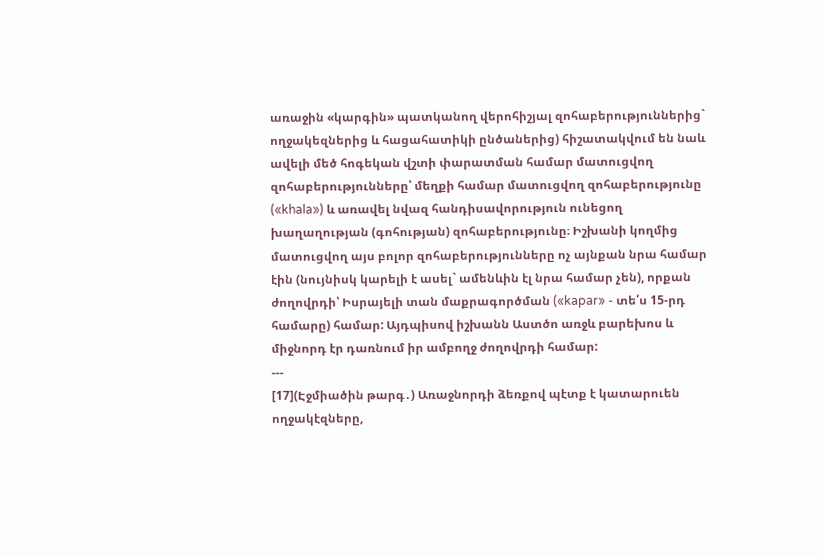առաջին «կարգին» պատկանող վերոհիշյալ զոհաբերություններից` ողջակեզներից և հացահատիկի ընծաներից) հիշատակվում են նաև ավելի մեծ հոգեկան վշտի փարատման համար մատուցվող զոհաբերությունները՝ մեղքի համար մատուցվող զոհաբերությունը («khala») և առավել նվազ հանդիսավորություն ունեցող խաղաղության (գոհության) զոհաբերությունը։ Իշխանի կողմից մատուցվող այս բոլոր զոհաբերությունները ոչ այնքան նրա համար էին (նույնիսկ կարելի է ասել` ամենևին էլ նրա համար չեն), որքան ժողովրդի՝ Իսրայելի տան մաքրագործման («kapar» - տե՛ս 15-րդ համարը) համար: Այդպիսով իշխանն Աստծո առջև բարեխոս և միջնորդ էր դառնում իր ամբողջ ժողովրդի համար:
---
[17](Էջմիածին թարգ․) Առաջնորդի ձեռքով պէտք է կատարուեն ողջակէզները,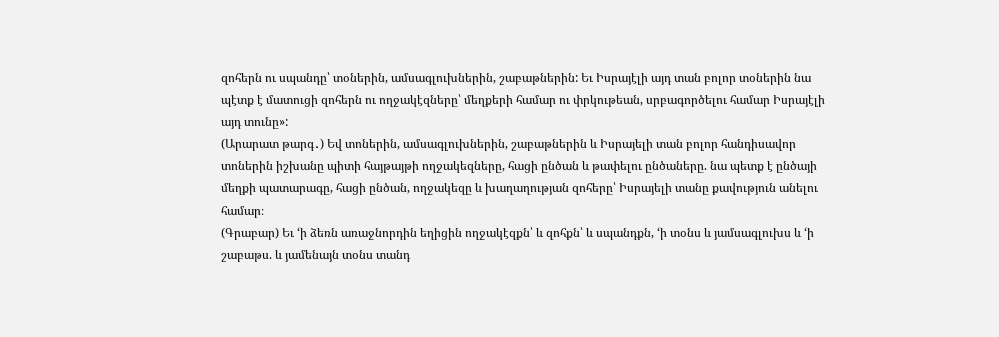զոհերն ու սպանդը՝ տօներին, ամսագլուխներին, շաբաթներին: Եւ Իսրայէլի այդ տան բոլոր տօներին նա պէտք է մատուցի զոհերն ու ողջակէզները՝ մեղքերի համար ու փրկութեան, սրբագործելու համար Իսրայէլի այդ տունը»:
(Արարատ թարգ․) Եվ տոներին, ամսագլուխներին, շաբաթներին և Իսրայելի տան բոլոր հանդիսավոր տոներին իշխանը պիտի հայթայթի ողջակեզները, հացի ընծան և թափելու ընծաները. նա պետք է ընծայի մեղքի պատարագը, հացի ընծան, ողջակեզը և խաղաղության զոհերը՝ Իսրայելի տանը քավություն անելու համար։
(Գրաբար) Եւ ‘ի ձեռն առաջնորդին եղիցին ողջակէզքն՝ և զոհքն՝ և սպանդքն, ‘ի տօնս և յամսագլուխս և ‘ի շաբաթս. և յամենայն տօնս տանդ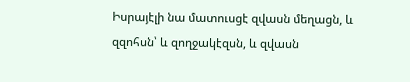Իսրայէլի նա մատուսցէ զվասն մեղացն, և զզոհսն՝ և զողջակէզսն, և զվասն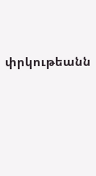փրկութեանն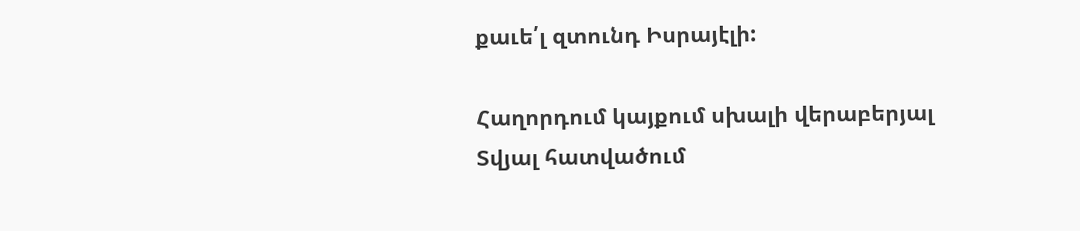քաւե՛լ զտունդ Իսրայէլի:

Հաղորդում կայքում սխալի վերաբերյալ
Տվյալ հատվածում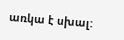առկա է սխալ: